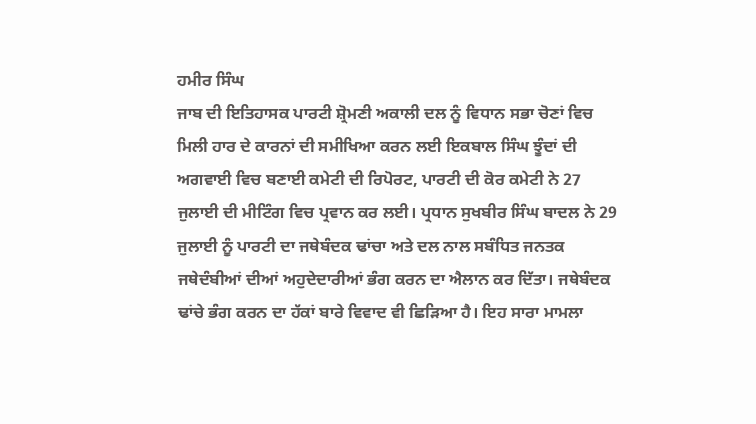ਹਮੀਰ ਸਿੰਘ
ਜਾਬ ਦੀ ਇਤਿਹਾਸਕ ਪਾਰਟੀ ਸ਼੍ਰੋਮਣੀ ਅਕਾਲੀ ਦਲ ਨੂੰ ਵਿਧਾਨ ਸਭਾ ਚੋਣਾਂ ਵਿਚ ਮਿਲੀ ਹਾਰ ਦੇ ਕਾਰਨਾਂ ਦੀ ਸਮੀਖਿਆ ਕਰਨ ਲਈ ਇਕਬਾਲ ਸਿੰਘ ਝੂੰਦਾਂ ਦੀ ਅਗਵਾਈ ਵਿਚ ਬਣਾਈ ਕਮੇਟੀ ਦੀ ਰਿਪੋਰਟ, ਪਾਰਟੀ ਦੀ ਕੋਰ ਕਮੇਟੀ ਨੇ 27 ਜੁਲਾਈ ਦੀ ਮੀਟਿੰਗ ਵਿਚ ਪ੍ਰਵਾਨ ਕਰ ਲਈ। ਪ੍ਰਧਾਨ ਸੁਖਬੀਰ ਸਿੰਘ ਬਾਦਲ ਨੇ 29 ਜੁਲਾਈ ਨੂੰ ਪਾਰਟੀ ਦਾ ਜਥੇਬੰਦਕ ਢਾਂਚਾ ਅਤੇ ਦਲ ਨਾਲ ਸਬੰਧਿਤ ਜਨਤਕ ਜਥੇਦੰਬੀਆਂ ਦੀਆਂ ਅਹੁਦੇਦਾਰੀਆਂ ਭੰਗ ਕਰਨ ਦਾ ਐਲਾਨ ਕਰ ਦਿੱਤਾ। ਜਥੇਬੰਦਕ ਢਾਂਚੇ ਭੰਗ ਕਰਨ ਦਾ ਹੱਕਾਂ ਬਾਰੇ ਵਿਵਾਦ ਵੀ ਛਿੜਿਆ ਹੈ। ਇਹ ਸਾਰਾ ਮਾਮਲਾ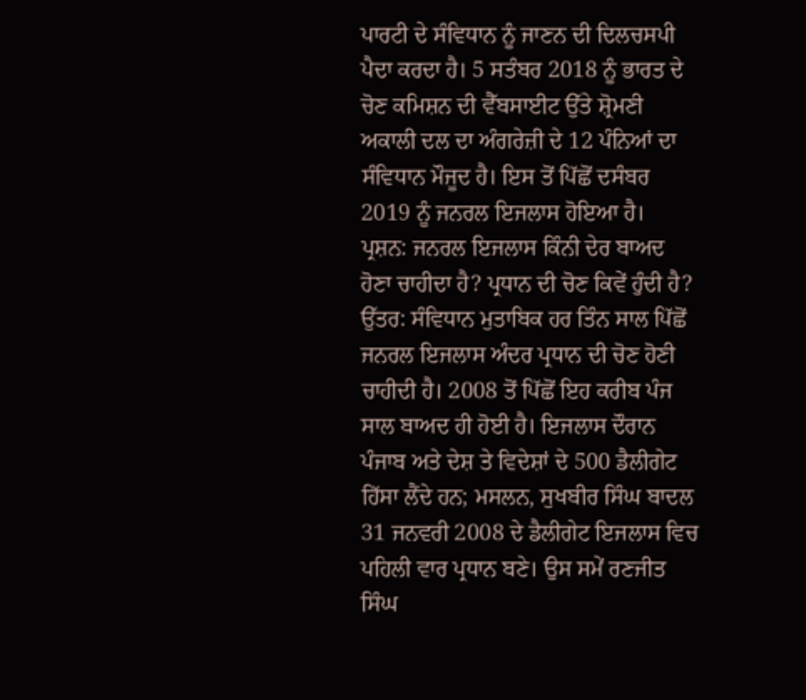ਪਾਰਟੀ ਦੇ ਸੰਵਿਧਾਨ ਨੂੰ ਜਾਣਨ ਦੀ ਦਿਲਚਸਪੀ ਪੈਦਾ ਕਰਦਾ ਹੈ। 5 ਸਤੰਬਰ 2018 ਨੂੰ ਭਾਰਤ ਦੇ ਚੋਣ ਕਮਿਸ਼ਨ ਦੀ ਵੈੱਬਸਾਈਟ ਉੱਤੇ ਸ਼੍ਰੋਮਣੀ ਅਕਾਲੀ ਦਲ ਦਾ ਅੰਗਰੇਜ਼ੀ ਦੇ 12 ਪੰਨਿਆਂ ਦਾ ਸੰਵਿਧਾਨ ਮੌਜੂਦ ਹੈ। ਇਸ ਤੋਂ ਪਿੱਛੋਂ ਦਸੰਬਰ 2019 ਨੂੰ ਜਨਰਲ ਇਜਲਾਸ ਹੋਇਆ ਹੈ।
ਪ੍ਰਸ਼ਨ: ਜਨਰਲ ਇਜਲਾਸ ਕਿੰਨੀ ਦੇਰ ਬਾਅਦ ਹੋਣਾ ਚਾਹੀਦਾ ਹੈ? ਪ੍ਰਧਾਨ ਦੀ ਚੋਣ ਕਿਵੇਂ ਹੁੰਦੀ ਹੈ?
ਉੱਤਰ: ਸੰਵਿਧਾਨ ਮੁਤਾਬਿਕ ਹਰ ਤਿੰਨ ਸਾਲ ਪਿੱਛੋਂ ਜਨਰਲ ਇਜਲਾਸ ਅੰਦਰ ਪ੍ਰਧਾਨ ਦੀ ਚੋਣ ਹੋਣੀ ਚਾਹੀਦੀ ਹੈ। 2008 ਤੋਂ ਪਿੱਛੋਂ ਇਹ ਕਰੀਬ ਪੰਜ ਸਾਲ ਬਾਅਦ ਹੀ ਹੋਈ ਹੈ। ਇਜਲਾਸ ਦੌਰਾਨ ਪੰਜਾਬ ਅਤੇ ਦੇਸ਼ ਤੇ ਵਿਦੇਸ਼ਾਂ ਦੇ 500 ਡੈਲੀਗੇਟ ਹਿੱਸਾ ਲੈਂਦੇ ਹਨ; ਮਸਲਨ, ਸੁਖਬੀਰ ਸਿੰਘ ਬਾਦਲ 31 ਜਨਵਰੀ 2008 ਦੇ ਡੈਲੀਗੇਟ ਇਜਲਾਸ ਵਿਚ ਪਹਿਲੀ ਵਾਰ ਪ੍ਰਧਾਨ ਬਣੇ। ਉਸ ਸਮੇਂ ਰਣਜੀਤ ਸਿੰਘ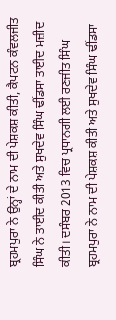ਬ੍ਰਹਮਪੁਰਾ ਨੇ ਉਨ੍ਹਾਂ ਦੇ ਨਾਮ ਦੀ ਪੇਸ਼ਕਸ਼ ਕੀਤੀ, ਕੈਪਟਨ ਕੰਵਲਜੀਤ ਸਿੰਘ ਨੇ ਤਾਈਦ ਕੀਤੀ ਅਤੇ ਸੁਖਦੇਵ ਸਿੰਘ ਢੀਂਡਸਾ ਤਾਈਦ ਮਜ਼ੀਦ ਕੀਤੀ। ਦਸੰਬਰ 2013 ਵਿਚ ਪ੍ਰਧਾਨਗੀ ਲਈ ਰਣਜੀਤ ਸਿੰਘ ਬ੍ਰਹਮਪੁਰਾ ਨੇ ਨਾਮ ਦੀ ਪੇਸ਼ਕਸ਼ ਕੀਤੀ ਅਤੇ ਸੁਖਦੇਵ ਸਿੰਘ ਢੀਂਡਸਾ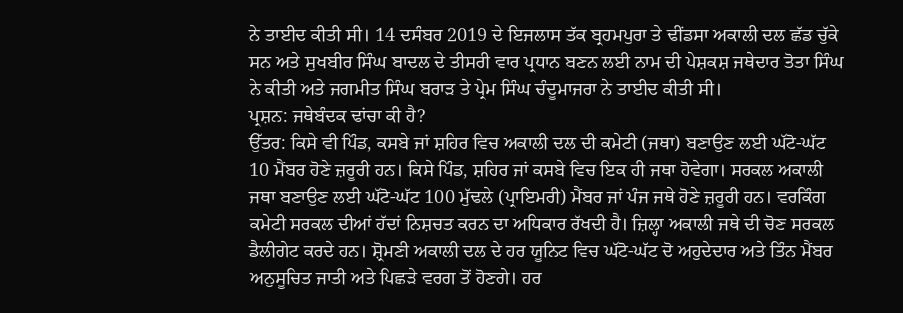ਨੇ ਤਾਈਦ ਕੀਤੀ ਸੀ। 14 ਦਸੰਬਰ 2019 ਦੇ ਇਜਲਾਸ ਤੱਕ ਬ੍ਰਹਮਪੁਰਾ ਤੇ ਢੀਂਡਸਾ ਅਕਾਲੀ ਦਲ ਛੱਡ ਚੁੱਕੇ ਸਨ ਅਤੇ ਸੁਖਬੀਰ ਸਿੰਘ ਬਾਦਲ ਦੇ ਤੀਸਰੀ ਵਾਰ ਪ੍ਰਧਾਨ ਬਣਨ ਲਈ ਨਾਮ ਦੀ ਪੇਸ਼ਕਸ਼ ਜਥੇਦਾਰ ਤੋਤਾ ਸਿੰਘ ਨੇ ਕੀਤੀ ਅਤੇ ਜਗਮੀਤ ਸਿੰਘ ਬਰਾੜ ਤੇ ਪ੍ਰੇਮ ਸਿੰਘ ਚੰਦੂਮਾਜਰਾ ਨੇ ਤਾਈਦ ਕੀਤੀ ਸੀ।
ਪ੍ਰਸ਼ਨ: ਜਥੇਬੰਦਕ ਢਾਂਚਾ ਕੀ ਹੈ?
ਉੱਤਰ: ਕਿਸੇ ਵੀ ਪਿੰਡ, ਕਸਬੇ ਜਾਂ ਸ਼ਹਿਰ ਵਿਚ ਅਕਾਲੀ ਦਲ ਦੀ ਕਮੇਟੀ (ਜਥਾ) ਬਣਾਉਣ ਲਈ ਘੱਟੋ-ਘੱਟ 10 ਮੈਂਬਰ ਹੋਣੇ ਜ਼ਰੂਰੀ ਹਨ। ਕਿਸੇ ਪਿੰਡ, ਸ਼ਹਿਰ ਜਾਂ ਕਸਬੇ ਵਿਚ ਇਕ ਹੀ ਜਥਾ ਹੋਵੇਗਾ। ਸਰਕਲ ਅਕਾਲੀ ਜਥਾ ਬਣਾਉਣ ਲਈ ਘੱਟੋ-ਘੱਟ 100 ਮੁੱਢਲੇ (ਪ੍ਰਾਇਮਰੀ) ਮੈਂਬਰ ਜਾਂ ਪੰਜ ਜਥੇ ਹੋਣੇ ਜ਼ਰੂਰੀ ਹਨ। ਵਰਕਿੰਗ ਕਮੇਟੀ ਸਰਕਲ ਦੀਆਂ ਹੱਦਾਂ ਨਿਸ਼ਚਤ ਕਰਨ ਦਾ ਅਧਿਕਾਰ ਰੱਖਦੀ ਹੈ। ਜ਼ਿਲ੍ਹਾ ਅਕਾਲੀ ਜਥੇ ਦੀ ਚੋਣ ਸਰਕਲ ਡੈਲੀਗੇਟ ਕਰਦੇ ਹਨ। ਸ਼੍ਰੋਮਣੀ ਅਕਾਲੀ ਦਲ ਦੇ ਹਰ ਯੂਨਿਟ ਵਿਚ ਘੱਟੋ-ਘੱਟ ਦੋ ਅਹੁਦੇਦਾਰ ਅਤੇ ਤਿੰਨ ਮੈਂਬਰ ਅਨੁਸੂਚਿਤ ਜਾਤੀ ਅਤੇ ਪਿਛੜੇ ਵਰਗ ਤੋਂ ਹੋਣਗੇ। ਹਰ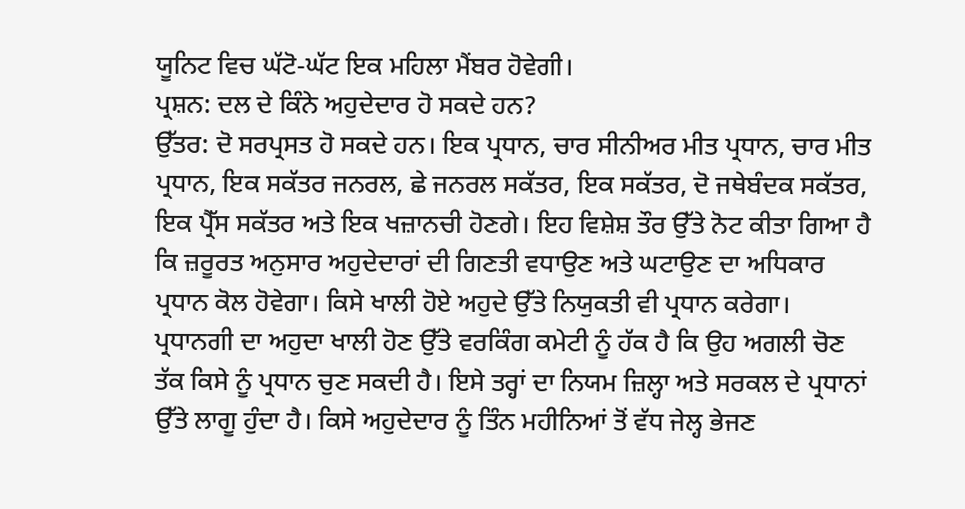ਯੂਨਿਟ ਵਿਚ ਘੱਟੋ-ਘੱਟ ਇਕ ਮਹਿਲਾ ਮੈਂਬਰ ਹੋਵੇਗੀ।
ਪ੍ਰਸ਼ਨ: ਦਲ ਦੇ ਕਿੰਨੇ ਅਹੁਦੇਦਾਰ ਹੋ ਸਕਦੇ ਹਨ?
ਉੱਤਰ: ਦੋ ਸਰਪ੍ਰਸਤ ਹੋ ਸਕਦੇ ਹਨ। ਇਕ ਪ੍ਰਧਾਨ, ਚਾਰ ਸੀਨੀਅਰ ਮੀਤ ਪ੍ਰਧਾਨ, ਚਾਰ ਮੀਤ ਪ੍ਰਧਾਨ, ਇਕ ਸਕੱਤਰ ਜਨਰਲ, ਛੇ ਜਨਰਲ ਸਕੱਤਰ, ਇਕ ਸਕੱਤਰ, ਦੋ ਜਥੇਬੰਦਕ ਸਕੱਤਰ, ਇਕ ਪ੍ਰੈੱਸ ਸਕੱਤਰ ਅਤੇ ਇਕ ਖਜ਼ਾਨਚੀ ਹੋਣਗੇ। ਇਹ ਵਿਸ਼ੇਸ਼ ਤੌਰ ਉੱਤੇ ਨੋਟ ਕੀਤਾ ਗਿਆ ਹੈ ਕਿ ਜ਼ਰੂਰਤ ਅਨੁਸਾਰ ਅਹੁਦੇਦਾਰਾਂ ਦੀ ਗਿਣਤੀ ਵਧਾਉਣ ਅਤੇ ਘਟਾਉਣ ਦਾ ਅਧਿਕਾਰ ਪ੍ਰਧਾਨ ਕੋਲ ਹੋਵੇਗਾ। ਕਿਸੇ ਖਾਲੀ ਹੋਏ ਅਹੁਦੇ ਉੱਤੇ ਨਿਯੁਕਤੀ ਵੀ ਪ੍ਰਧਾਨ ਕਰੇਗਾ। ਪ੍ਰਧਾਨਗੀ ਦਾ ਅਹੁਦਾ ਖਾਲੀ ਹੋਣ ਉੱਤੇ ਵਰਕਿੰਗ ਕਮੇਟੀ ਨੂੰ ਹੱਕ ਹੈ ਕਿ ਉਹ ਅਗਲੀ ਚੋਣ ਤੱਕ ਕਿਸੇ ਨੂੰ ਪ੍ਰਧਾਨ ਚੁਣ ਸਕਦੀ ਹੈ। ਇਸੇ ਤਰ੍ਹਾਂ ਦਾ ਨਿਯਮ ਜ਼ਿਲ੍ਹਾ ਅਤੇ ਸਰਕਲ ਦੇ ਪ੍ਰਧਾਨਾਂ ਉੱਤੇ ਲਾਗੂ ਹੁੰਦਾ ਹੈ। ਕਿਸੇ ਅਹੁਦੇਦਾਰ ਨੂੰ ਤਿੰਨ ਮਹੀਨਿਆਂ ਤੋਂ ਵੱਧ ਜੇਲ੍ਹ ਭੇਜਣ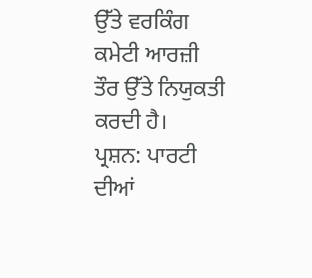ਉੱਤੇ ਵਰਕਿੰਗ ਕਮੇਟੀ ਆਰਜ਼ੀ ਤੌਰ ਉੱਤੇ ਨਿਯੁਕਤੀ ਕਰਦੀ ਹੈ।
ਪ੍ਰਸ਼ਨ: ਪਾਰਟੀ ਦੀਆਂ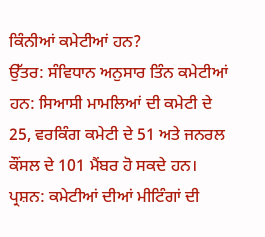ਕਿੰਨੀਆਂ ਕਮੇਟੀਆਂ ਹਨ?
ਉੱਤਰ: ਸੰਵਿਧਾਨ ਅਨੁਸਾਰ ਤਿੰਨ ਕਮੇਟੀਆਂ ਹਨ: ਸਿਆਸੀ ਮਾਮਲਿਆਂ ਦੀ ਕਮੇਟੀ ਦੇ 25, ਵਰਕਿੰਗ ਕਮੇਟੀ ਦੇ 51 ਅਤੇ ਜਨਰਲ ਕੌਂਸਲ ਦੇ 101 ਮੈਂਬਰ ਹੋ ਸਕਦੇ ਹਨ।
ਪ੍ਰਸ਼ਨ: ਕਮੇਟੀਆਂ ਦੀਆਂ ਮੀਟਿੰਗਾਂ ਦੀ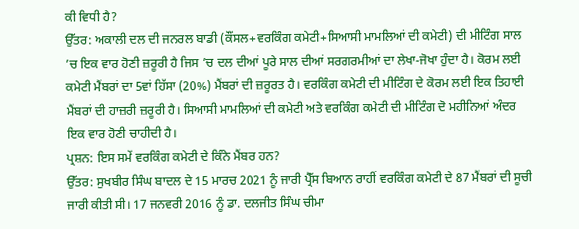ਕੀ ਵਿਧੀ ਹੈ?
ਉੱਤਰ: ਅਕਾਲੀ ਦਲ ਦੀ ਜਨਰਲ ਬਾਡੀ (ਕੌਂਸਲ+ਵਰਕਿੰਗ ਕਮੇਟੀ+ਸਿਆਸੀ ਮਾਮਲਿਆਂ ਦੀ ਕਮੇਟੀ) ਦੀ ਮੀਟਿੰਗ ਸਾਲ ’ਚ ਇਕ ਵਾਰ ਹੋਣੀ ਜ਼ਰੂਰੀ ਹੈ ਜਿਸ ’ਚ ਦਲ ਦੀਆਂ ਪੂਰੇ ਸਾਲ ਦੀਆਂ ਸਰਗਰਮੀਆਂ ਦਾ ਲੇਖਾ-ਜੋਖਾ ਹੁੰਦਾ ਹੈ। ਕੋਰਮ ਲਈ ਕਮੇਟੀ ਮੈਂਬਰਾਂ ਦਾ 5ਵਾਂ ਹਿੱਸਾ (20%) ਮੈਂਬਰਾਂ ਦੀ ਜ਼ਰੂਰਤ ਹੈ। ਵਰਕਿੰਗ ਕਮੇਟੀ ਦੀ ਮੀਟਿੰਗ ਦੇ ਕੋਰਮ ਲਈ ਇਕ ਤਿਹਾਈ ਮੈਂਬਰਾਂ ਦੀ ਹਾਜ਼ਰੀ ਜ਼ਰੂਰੀ ਹੈ। ਸਿਆਸੀ ਮਾਮਲਿਆਂ ਦੀ ਕਮੇਟੀ ਅਤੇ ਵਰਕਿੰਗ ਕਮੇਟੀ ਦੀ ਮੀਟਿੰਗ ਦੋ ਮਹੀਨਿਆਂ ਅੰਦਰ ਇਕ ਵਾਰ ਹੋਣੀ ਚਾਹੀਦੀ ਹੈ।
ਪ੍ਰਸ਼ਨ: ਇਸ ਸਮੇਂ ਵਰਕਿੰਗ ਕਮੇਟੀ ਦੇ ਕਿੰਨੇ ਮੈਂਬਰ ਹਨ?
ਉੱਤਰ: ਸੁਖਬੀਰ ਸਿੰਘ ਬਾਦਲ ਦੇ 15 ਮਾਰਚ 2021 ਨੂੰ ਜਾਰੀ ਪ੍ਰੈੱਸ ਬਿਆਨ ਰਾਹੀਂ ਵਰਕਿੰਗ ਕਮੇਟੀ ਦੇ 87 ਮੈਂਬਰਾਂ ਦੀ ਸੂਚੀ ਜਾਰੀ ਕੀਤੀ ਸੀ। 17 ਜਨਵਰੀ 2016 ਨੂੰ ਡਾ. ਦਲਜੀਤ ਸਿੰਘ ਚੀਮਾ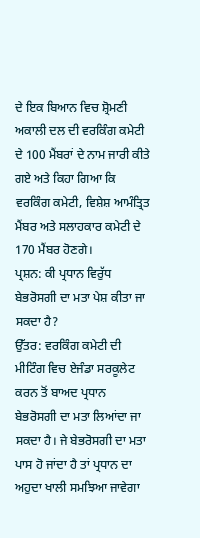ਦੇ ਇਕ ਬਿਆਨ ਵਿਚ ਸ਼੍ਰੋਮਣੀ ਅਕਾਲੀ ਦਲ ਦੀ ਵਰਕਿੰਗ ਕਮੇਟੀ ਦੇ 100 ਮੈਂਬਰਾਂ ਦੇ ਨਾਮ ਜਾਰੀ ਕੀਤੇ ਗਏ ਅਤੇ ਕਿਹਾ ਗਿਆ ਕਿ ਵਰਕਿੰਗ ਕਮੇਟੀ, ਵਿਸ਼ੇਸ਼ ਆਮੰਤ੍ਰਿਤ ਮੈਂਬਰ ਅਤੇ ਸਲਾਹਕਾਰ ਕਮੇਟੀ ਦੇ 170 ਮੈਂਬਰ ਹੋਣਗੇ।
ਪ੍ਰਸ਼ਨ: ਕੀ ਪ੍ਰਧਾਨ ਵਿਰੁੱਧ ਬੇਭਰੋਸਗੀ ਦਾ ਮਤਾ ਪੇਸ਼ ਕੀਤਾ ਜਾ ਸਕਦਾ ਹੈ?
ਉੱਤਰ: ਵਰਕਿੰਗ ਕਮੇਟੀ ਦੀ ਮੀਟਿੰਗ ਵਿਚ ਏਜੰਡਾ ਸਰਕੂਲੇਟ ਕਰਨ ਤੋਂ ਬਾਅਦ ਪ੍ਰਧਾਨ ਬੇਭਰੋਸਗੀ ਦਾ ਮਤਾ ਲਿਆਂਦਾ ਜਾ ਸਕਦਾ ਹੈ। ਜੇ ਬੇਭਰੋਸਗੀ ਦਾ ਮਤਾ ਪਾਸ ਹੋ ਜਾਂਦਾ ਹੈ ਤਾਂ ਪ੍ਰਧਾਨ ਦਾ ਅਹੁਦਾ ਖਾਲੀ ਸਮਝਿਆ ਜਾਵੇਗਾ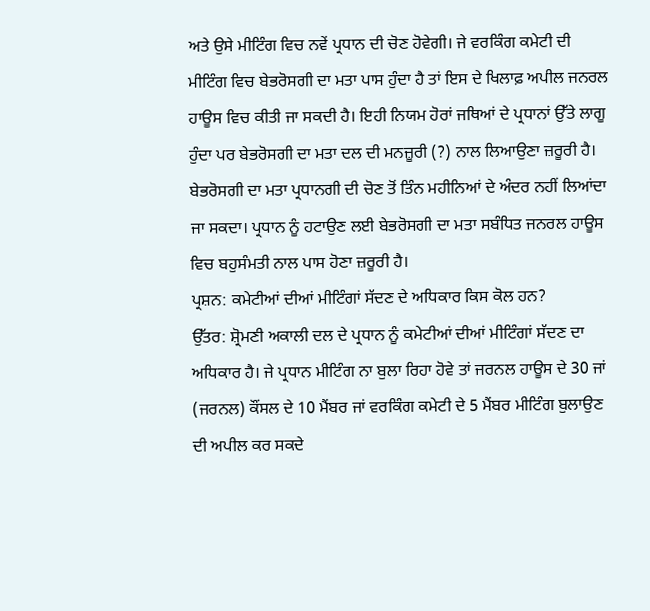ਅਤੇ ਉਸੇ ਮੀਟਿੰਗ ਵਿਚ ਨਵੇਂ ਪ੍ਰਧਾਨ ਦੀ ਚੋਣ ਹੋਵੇਗੀ। ਜੇ ਵਰਕਿੰਗ ਕਮੇਟੀ ਦੀ ਮੀਟਿੰਗ ਵਿਚ ਬੇਭਰੋਸਗੀ ਦਾ ਮਤਾ ਪਾਸ ਹੁੰਦਾ ਹੈ ਤਾਂ ਇਸ ਦੇ ਖਿਲਾਫ਼ ਅਪੀਲ ਜਨਰਲ ਹਾਊਸ ਵਿਚ ਕੀਤੀ ਜਾ ਸਕਦੀ ਹੈ। ਇਹੀ ਨਿਯਮ ਹੋਰਾਂ ਜਥਿਆਂ ਦੇ ਪ੍ਰਧਾਨਾਂ ਉੱਤੇ ਲਾਗੂ ਹੁੰਦਾ ਪਰ ਬੇਭਰੋਸਗੀ ਦਾ ਮਤਾ ਦਲ ਦੀ ਮਨਜ਼ੂਰੀ (?) ਨਾਲ ਲਿਆਉਣਾ ਜ਼ਰੂਰੀ ਹੈ। ਬੇਭਰੋਸਗੀ ਦਾ ਮਤਾ ਪ੍ਰਧਾਨਗੀ ਦੀ ਚੋਣ ਤੋਂ ਤਿੰਨ ਮਹੀਨਿਆਂ ਦੇ ਅੰਦਰ ਨਹੀਂ ਲਿਆਂਦਾ ਜਾ ਸਕਦਾ। ਪ੍ਰਧਾਨ ਨੂੰ ਹਟਾਉਣ ਲਈ ਬੇਭਰੋਸਗੀ ਦਾ ਮਤਾ ਸਬੰਧਿਤ ਜਨਰਲ ਹਾਊਸ ਵਿਚ ਬਹੁਸੰਮਤੀ ਨਾਲ ਪਾਸ ਹੋਣਾ ਜ਼ਰੂਰੀ ਹੈ।
ਪ੍ਰਸ਼ਨ: ਕਮੇਟੀਆਂ ਦੀਆਂ ਮੀਟਿੰਗਾਂ ਸੱਦਣ ਦੇ ਅਧਿਕਾਰ ਕਿਸ ਕੋਲ ਹਨ?
ਉੱਤਰ: ਸ਼੍ਰੋਮਣੀ ਅਕਾਲੀ ਦਲ ਦੇ ਪ੍ਰਧਾਨ ਨੂੰ ਕਮੇਟੀਆਂ ਦੀਆਂ ਮੀਟਿੰਗਾਂ ਸੱਦਣ ਦਾ ਅਧਿਕਾਰ ਹੈ। ਜੇ ਪ੍ਰਧਾਨ ਮੀਟਿੰਗ ਨਾ ਬੁਲਾ ਰਿਹਾ ਹੋਵੇ ਤਾਂ ਜਰਨਲ ਹਾਊਸ ਦੇ 30 ਜਾਂ (ਜਰਨਲ) ਕੌਂਸਲ ਦੇ 10 ਮੈਂਬਰ ਜਾਂ ਵਰਕਿੰਗ ਕਮੇਟੀ ਦੇ 5 ਮੈਂਬਰ ਮੀਟਿੰਗ ਬੁਲਾਉਣ ਦੀ ਅਪੀਲ ਕਰ ਸਕਦੇ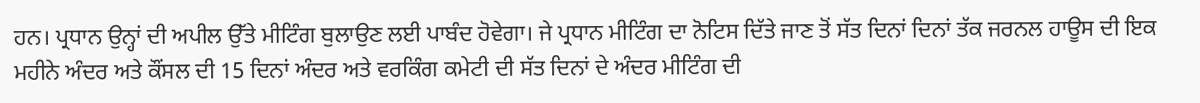ਹਨ। ਪ੍ਰਧਾਨ ਉਨ੍ਹਾਂ ਦੀ ਅਪੀਲ ਉੱਤੇ ਮੀਟਿੰਗ ਬੁਲਾਉਣ ਲਈ ਪਾਬੰਦ ਹੋਵੇਗਾ। ਜੇ ਪ੍ਰਧਾਨ ਮੀਟਿੰਗ ਦਾ ਨੋਟਿਸ ਦਿੱਤੇ ਜਾਣ ਤੋਂ ਸੱਤ ਦਿਨਾਂ ਦਿਨਾਂ ਤੱਕ ਜਰਨਲ ਹਾਊਸ ਦੀ ਇਕ ਮਹੀਨੇ ਅੰਦਰ ਅਤੇ ਕੌਂਸਲ ਦੀ 15 ਦਿਨਾਂ ਅੰਦਰ ਅਤੇ ਵਰਕਿੰਗ ਕਮੇਟੀ ਦੀ ਸੱਤ ਦਿਨਾਂ ਦੇ ਅੰਦਰ ਮੀਟਿੰਗ ਦੀ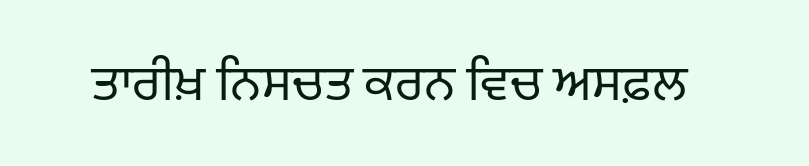ਤਾਰੀਖ਼ ਨਿਸਚਤ ਕਰਨ ਵਿਚ ਅਸਫ਼ਲ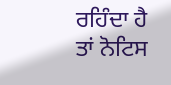ਰਹਿੰਦਾ ਹੈ ਤਾਂ ਨੋਟਿਸ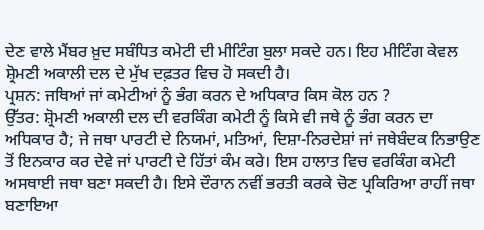ਦੇਣ ਵਾਲੇ ਮੈਂਬਰ ਖ਼ੁਦ ਸਬੰਧਿਤ ਕਮੇਟੀ ਦੀ ਮੀਟਿੰਗ ਬੁਲਾ ਸਕਦੇ ਹਨ। ਇਹ ਮੀਟਿੰਗ ਕੇਵਲ ਸ਼੍ਰੋਮਣੀ ਅਕਾਲੀ ਦਲ ਦੇ ਮੁੱਖ ਦਫ਼ਤਰ ਵਿਚ ਹੋ ਸਕਦੀ ਹੈ।
ਪ੍ਰਸ਼ਨ: ਜਥਿਆਂ ਜਾਂ ਕਮੇਟੀਆਂ ਨੂੰ ਭੰਗ ਕਰਨ ਦੇ ਅਧਿਕਾਰ ਕਿਸ ਕੋਲ ਹਨ ?
ਉੱਤਰ: ਸ਼੍ਰੋਮਣੀ ਅਕਾਲੀ ਦਲ ਦੀ ਵਰਕਿੰਗ ਕਮੇਟੀ ਨੂੰ ਕਿਸੇ ਵੀ ਜਥੇ ਨੂੰ ਭੰਗ ਕਰਨ ਦਾ ਅਧਿਕਾਰ ਹੈ; ਜੇ ਜਥਾ ਪਾਰਟੀ ਦੇ ਨਿਯਮਾਂ, ਮਤਿਆਂ, ਦਿਸ਼ਾ-ਨਿਰਦੇਸ਼ਾਂ ਜਾਂ ਜਥੇਬੰਦਕ ਨਿਭਾਉਣ ਤੋਂ ਇਨਕਾਰ ਕਰ ਦੇਵੇ ਜਾਂ ਪਾਰਟੀ ਦੇ ਹਿੱਤਾਂ ਕੰਮ ਕਰੇ। ਇਸ ਹਾਲਾਤ ਵਿਚ ਵਰਕਿੰਗ ਕਮੇਟੀ ਅਸਥਾਈ ਜਥਾ ਬਣਾ ਸਕਦੀ ਹੈ। ਇਸੇ ਦੌਰਾਨ ਨਵੀਂ ਭਰਤੀ ਕਰਕੇ ਚੋਣ ਪ੍ਰਕਿਰਿਆ ਰਾਹੀਂ ਜਥਾ ਬਣਾਇਆ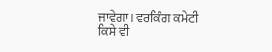ਜਾਵੇਗਾ। ਵਰਕਿੰਗ ਕਮੇਟੀ ਕਿਸੇ ਵੀ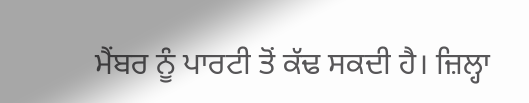ਮੈਂਬਰ ਨੂੰ ਪਾਰਟੀ ਤੋਂ ਕੱਢ ਸਕਦੀ ਹੈ। ਜ਼ਿਲ੍ਹਾ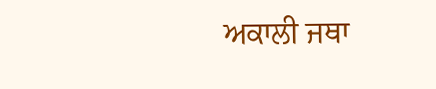ਅਕਾਲੀ ਜਥਾ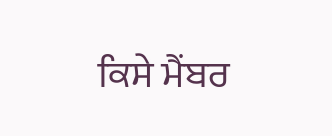ਕਿਸੇ ਮੈਂਬਰ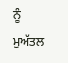ਨੂੰ ਮੁਅੱਤਲ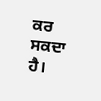ਕਰ ਸਕਦਾ ਹੈ।